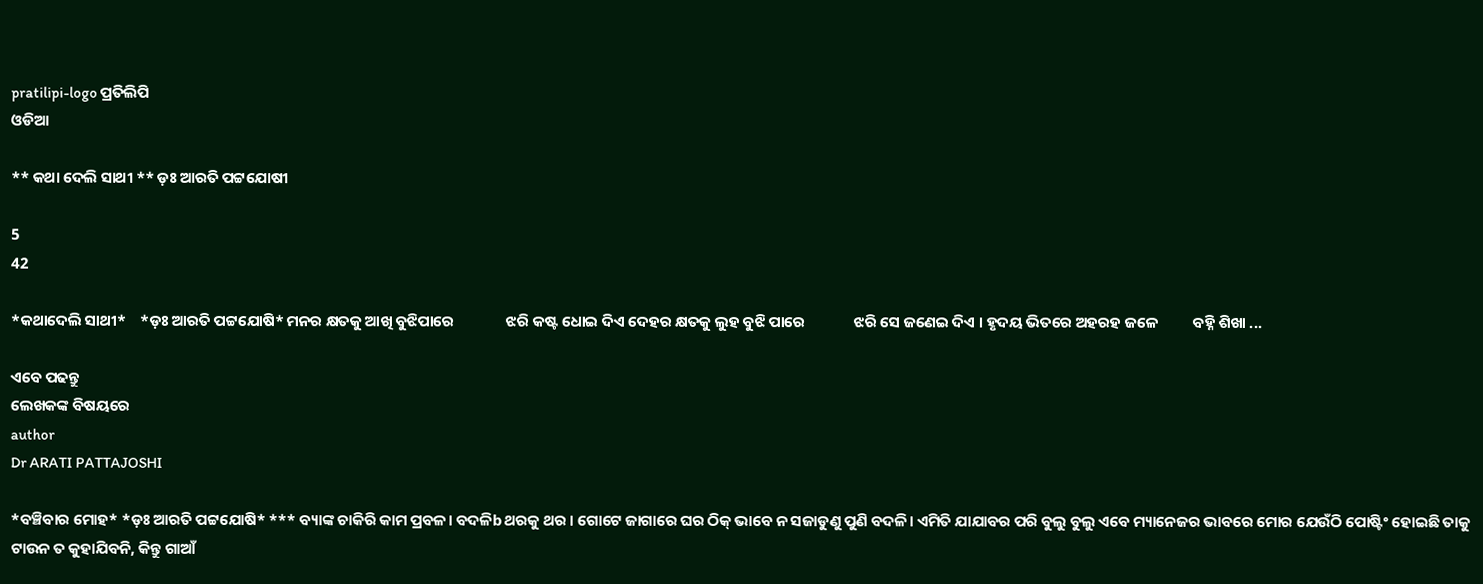pratilipi-logo ପ୍ରତିଲିପି
ଓଡିଆ

** କଥା ଦେଲି ସାଥୀ ** ଡ଼ଃ ଆରତି ପଟ୍ଟଯୋଷୀ

5
42

*କଥାଦେଲି ସାଥୀ*    *ଡ଼ଃ ଆରତି ପଟ୍ଟଯୋଷି* ମନର କ୍ଷତକୁ ଆଖି ବୁଝିପାରେ               ଝରି କଷ୍ଟ ଧୋଇ ଦିଏ ଦେହର କ୍ଷତକୁ ଲୁହ ବୁଝି ପାରେ              ଝରି ସେ ଜଣେଇ ଦିଏ । ହୃଦୟ ଭିତରେ ଅହରହ ଜଳେ          ବହ୍ନି ଶିଖା ...

ଏବେ ପଢନ୍ତୁ
ଲେଖକଙ୍କ ବିଷୟରେ
author
Dr ARATI PATTAJOSHI

*ବଞ୍ଚିବାର ମୋହ* *ଡ଼ଃ ଆରତି ପଟ୍ଟଯୋଷି* *** ବ୍ୟାଙ୍କ ଚାକିରି କାମ ପ୍ରବଳ। ବଦଳିb ଥରକୁ ଥର । ଗୋଟେ ଜାଗାରେ ଘର ଠିକ୍ ଭାବେ ନ ସଜାଡୁଣୁ ପୁଣି ବଦଳି। ଏମିତି ଯାଯାବର ପରି ବୁଲୁ ବୁଲୁ ଏବେ ମ୍ୟାନେଜର ଭାବରେ ମୋର ଯେଉଁଠି ପୋଷ୍ଟିଂ ହୋଇଛି ତାକୁ ଟାଉନ ତ କୁହାଯିବନି, କିନ୍ତୁ ଗାଆଁ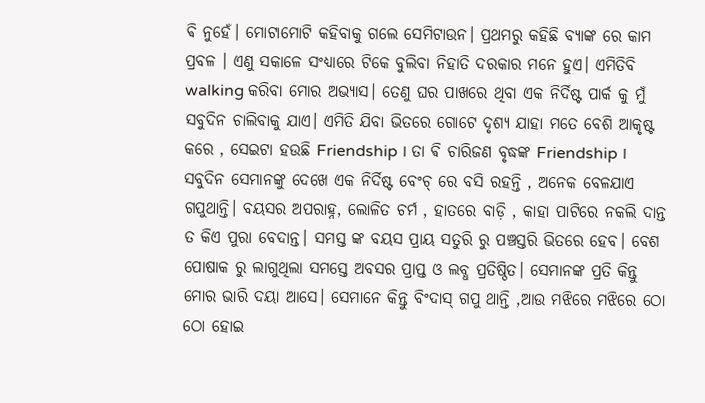ଵି ନୁହେଁ। ମୋଟାମୋଟି କହିବାକୁ ଗଲେ ସେମିଟାଉନ। ପ୍ରଥମରୁ କହିଛି ବ୍ୟାଙ୍କ ରେ କାମ ପ୍ରବଳ । ଏଣୁ ସକାଳେ ସଂଧ୍ୟାରେ ଟିକେ ବୁଲିବା ନିହାତି ଦରକାର ମନେ ହୁଏ। ଏମିତିବି walking କରିବା ମୋର ଅଭ୍ୟାସ। ତେଣୁ ଘର ପାଖରେ ଥିବା ଏକ ନିର୍ଦିଷ୍ଟ ପାର୍କ କୁ ମୁଁ ସବୁଦିନ ଚାଲିବାକୁ ଯାଏ। ଏମିତି ଯିବା ଭିତରେ ଗୋଟେ ଦୃଶ୍ୟ ଯାହା ମତେ ବେଶି ଆକୃଷ୍ଟ କରେ , ସେଇଟା ହଉଛି Friendship । ତା ଵି ଚାରିଜଣ ବୃଦ୍ଧଙ୍କ Friendship । ସବୁଦିନ ସେମାନଙ୍କୁ ଦେଖେ ଏକ ନିର୍ଦିଷ୍ଟ ବେଂଚ୍ ରେ ବସି ରହନ୍ତି , ଅନେକ ବେଳଯାଏ ଗପୁଥାନ୍ତି। ବୟସର ଅପରାହ୍ନ, ଲୋଳିତ ଚର୍ମ , ହାତରେ ବାଡ଼ି , କାହା ପାଟିରେ ନକଲି ଦାନ୍ତ ତ କିଏ ପୁରା ବେଦାନ୍ତ। ସମସ୍ତ ଙ୍କ ବୟସ ପ୍ରାୟ ସତୁରି ରୁ ପଞ୍ଚସ୍ତରି ଭିତରେ ହେବ। ବେଶ ପୋଷାକ ରୁ ଲାଗୁଥିଲା ସମସ୍ତେ ଅବସର ପ୍ରାପ୍ତ ଓ ଲବ୍ଧ ପ୍ରତିଷ୍ଠିତ। ସେମାନଙ୍କ ପ୍ରତି କିନ୍ତୁ ମୋର ଭାରି ଦୟା ଆସେ। ସେମାନେ କିନ୍ତୁ ବିଂଦାସ୍ ଗପୁ ଥାନ୍ତି ,ଆଉ ମଝିରେ ମଝିରେ ଠୋ ଠୋ ହୋଇ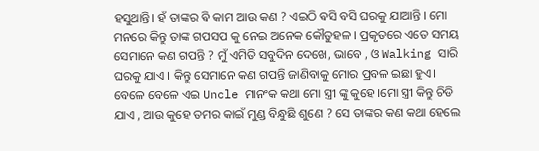ହସୁଥାନ୍ତି। ହଁ ତାଙ୍କର ଵି କାମ ଆଉ କଣ ? ଏଇଠି ଵସି ବସି ଘରକୁ ଯାଆନ୍ତି । ମୋ ମନରେ କିନ୍ତୁ ତାଙ୍କ ଗପସପ କୁ ନେଇ ଅନେକ କୌତୁହଳ । ପ୍ରକୃତରେ ଏତେ ସମୟ ସେମାନେ କଣ ଗପନ୍ତି ? ମୁଁ ଏମିତି ସବୁଦିନ ଦେଖେ, ଭାବେ , ଓ Walking ସାରି ଘରକୁ ଯାଏ । କିନ୍ତୁ ସେମାନେ କଣ ଗପନ୍ତି ଜାଣିବାକୁ ମୋର ପ୍ରବଳ ଇଛା ହୁଏ। ବେଳେ ବେଳେ ଏଇ Uncle ମାନଂକ କଥା ମୋ ସ୍ତ୍ରୀ ଙ୍କୁ କୁହେ ।ମୋ ସ୍ତ୍ରୀ କିନ୍ତୁ ଚିଡି ଯାଏ , ଆଉ କୁହେ ତମର କାଇଁ ମୁଣ୍ଡ ବିନ୍ଧୁଛି ଶୁଣେ ? ସେ ତାଙ୍କର କଣ କଥା ହେଲେ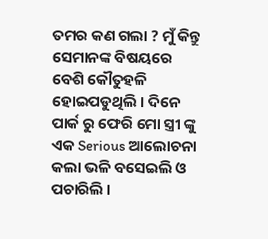ତମର କଣ ଗଲା ? ମୁଁ କିନ୍ତୁ ସେମାନଙ୍କ ବିଷୟରେ ବେଶି କୌତୁହଳି ହୋଇପଡୁଥିଲି । ଦିନେ ପାର୍କ ରୁ ଫେରି ମୋ ସ୍ତ୍ରୀ ଙ୍କୁ ଏକ Serious ଆଲୋଚନା କଲା ଭଳି ବସେଇଲି ଓ ପଚାରିଲି ।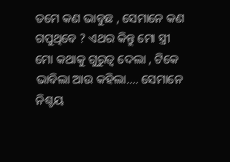ତମେ କଣ ଭାବୁଛ , ସେମାନେ କଣ ଗପୁଥିବେ ? ଏଥର କିନ୍ତୁ ମୋ ସ୍ତ୍ରୀ ମୋ କଥାକୁ ଗୁରୁତ୍ୱ ଦେଲା , ଟିକେ ଭାବିଲା ଆଉ କହିଲା.... ସେମାନେ ନିଶ୍ଚୟ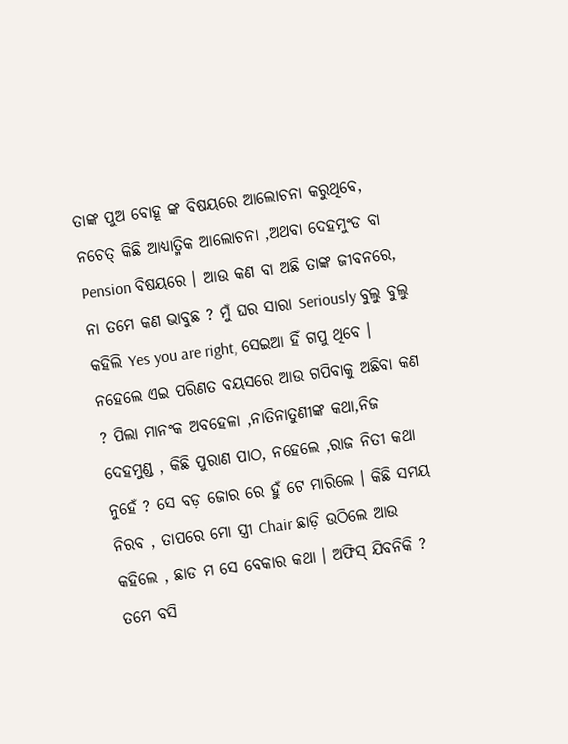ତାଙ୍କ ପୁଅ ବୋହୂ ଙ୍କ ବିଷୟରେ ଆଲୋଚନା କରୁଥିବେ, ନଚେତ୍ କିଛି ଆଧ୍ୟାତ୍ମିକ ଆଲୋଚନା ,ଅଥବା ଦେହମୁଂଡ ବା Pension ବିଷୟରେ । ଆଉ କଣ ବା ଅଛି ତାଙ୍କ ଜୀବନରେ, ନା ତମେ କଣ ଭାବୁଛ ? ମୁଁ ଘର ସାରା Seriously ବୁଲୁ ବୁଲୁ କହିଲି Yes you are right, ସେଇଆ ହିଁ ଗପୁ ଥିବେ । ନହେଲେ ଏଇ ପରିଣତ ବୟସରେ ଆଉ ଗପିବାକୁ ଅଛିବା କଣ ? ପିଲା ମାନଂକ ଅବହେଳା ,ନାତିନାତୁଣୀଙ୍କ କଥା,ନିଜ ଦେହମୁଣ୍ଡ , କିଛି ପୁରାଣ ପାଠ, ନହେଲେ ,ରାଜ ନିତୀ କଥା ନୁହେଁ ? ସେ ବଡ଼ ଜୋର ରେ ହୁଁ ଟେ ମାରିଲେ । କିଛି ସମୟ ନିରବ , ତାପରେ ମୋ ସ୍ତ୍ରୀ Chair ଛାଡ଼ି ଉଠିଲେ ଆଉ କହିଲେ , ଛାଡ ମ ସେ ବେକାର କଥା । ଅଫିସ୍ ଯିବନିକି ? ତମେ ବସି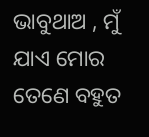ଭାବୁଥାଅ , ମୁଁ ଯାଏ ମୋର ତେଣେ ବହୁତ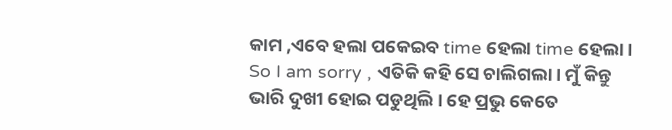କାମ ,ଏବେ ହଲା ପକେଇବ time ହେଲା time ହେଲା । So I am sorry , ଏତିକି କହି ସେ ଚାଲିଗଲା। ମୁଁ କିନ୍ତୁ ଭାରି ଦୁଖୀ ହୋଇ ପଡୁଥିଲି। ହେ ପ୍ରଭୁ କେତେ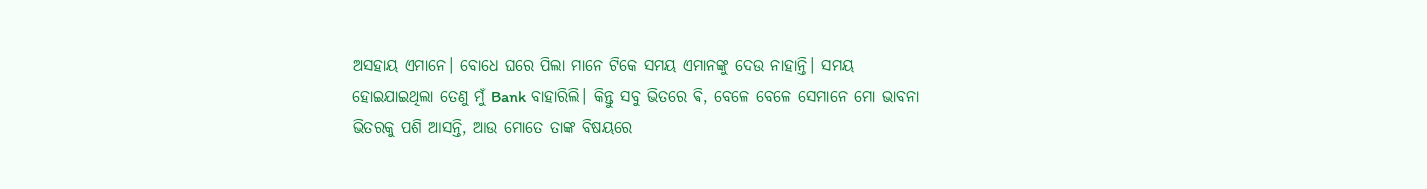ଅସହାୟ ଏମାନେ। ବୋଧେ ଘରେ ପିଲା ମାନେ ଟିକେ ସମୟ ଏମାନଙ୍କୁ ଦେଉ ନାହାନ୍ତି। ସମୟ ହୋଇଯାଇଥିଲା ତେଣୁ ମୁଁ Bank ବାହାରିଲି। କିନ୍ତୁ ସବୁ ଭିତରେ ଵି, ବେଳେ ବେଳେ ସେମାନେ ମୋ ଭାବନା ଭିତରକୁ ପଶି ଆସନ୍ତି, ଆଉ ମୋତେ ତାଙ୍କ ବିଷୟରେ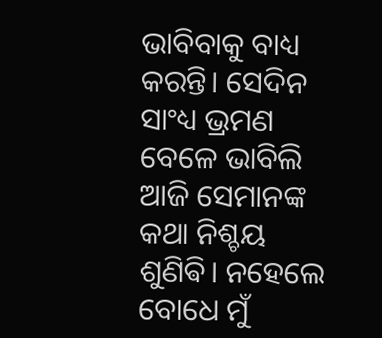ଭାବିବାକୁ ବାଧ୍ୟ କରନ୍ତି। ସେଦିନ ସାଂଧ୍ୟ ଭ୍ରମଣ ବେଳେ ଭାବିଲି ଆଜି ସେମାନଙ୍କ କଥା ନିଶ୍ଚୟ ଶୁଣିଵି। ନହେଲେ ବୋଧେ ମୁଁ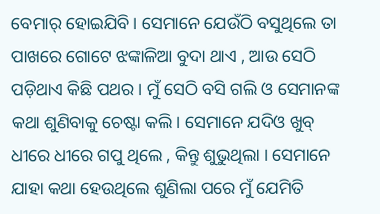ବେମାର୍ ହୋଇଯିବି। ସେମାନେ ଯେଉଁଠି ବସୁଥିଲେ ତା ପାଖରେ ଗୋଟେ ଝଙ୍କାଳିଆ ବୁଦା ଥାଏ , ଆଉ ସେଠି ପଡ଼ିଥାଏ କିଛି ପଥର । ମୁଁ ସେଠି ବସି ଗଲି ଓ ସେମାନଙ୍କ କଥା ଶୁଣିବାକୁ ଚେଷ୍ଟା କଲି। ସେମାନେ ଯଦିଓ ଖୁବ୍ ଧୀରେ ଧୀରେ ଗପୁ ଥିଲେ , କିନ୍ତୁ ଶୁଭୁଥିଲା । ସେମାନେ ଯାହା କଥା ହେଉଥିଲେ ଶୁଣିଲା ପରେ ମୁଁ ଯେମିତି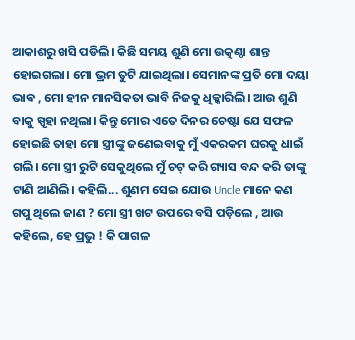ଆକାଶରୁ ଖସି ପଡିଲି। କିଛି ସମୟ ଶୁଣି ମୋ ଉତ୍କଣ୍ଠା ଶାନ୍ତ ହୋଇଗଲା। ମୋ ଭ୍ରମ ତୁଟି ଯାଇଥିଲା। ସେମାନଙ୍କ ପ୍ରତି ମୋ ଦୟା ଭାଵ , ମୋ ହୀନ ମାନସିକତା ଭାବି ନିଜକୁ ଧିକ୍କାରିଲି। ଆଉ ଶୁଣି ବାକୁ ସ୍ପୃହା ନଥିଲା। କିନ୍ତୁ ମୋର ଏତେ ଦିନର ଚେଷ୍ଟା ଯେ ସଫଳ ହୋଇଛି ତାହା ମୋ ସ୍ତ୍ରୀଙ୍କୁ ଜଣେଇବାକୁ ମୁଁ ଏକରକମ ଘରକୁ ଧାଇଁ ଗଲି। ମୋ ସ୍ତ୍ରୀ ରୁଟି ସେକୁଥିଲେ ମୁଁ ଚଟ୍ କରି ଗ୍ୟାସ ବନ୍ଦ କରି ତାଙ୍କୁ ଟାଣି ଆଣିଲି। କହିଲି... ଶୁଣମ ସେଇ ଯୋଉ Uncle ମାନେ କଣ ଗପୁ ଥିଲେ ଜାଣ ? ମୋ ସ୍ତ୍ରୀ ଖଟ ଉପରେ ବସି ପଡ଼ିଲେ , ଆଉ କହିଲେ, ହେ ପ୍ରଭୁ ! କି ପାଗଳ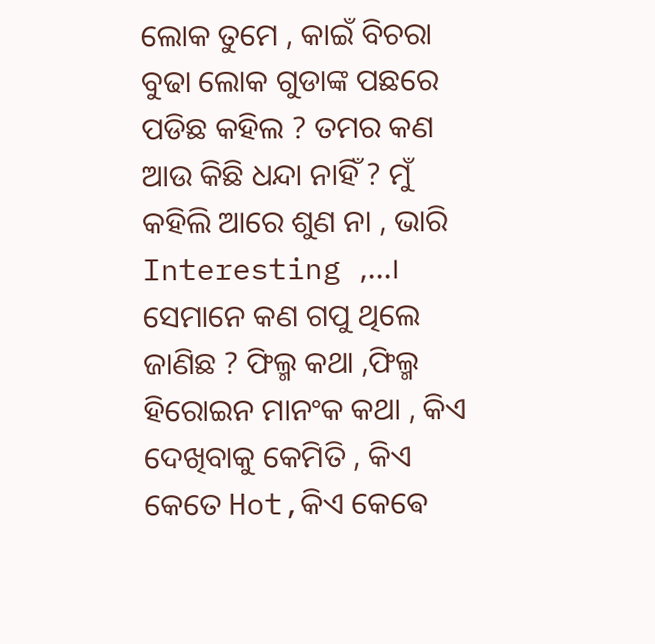ଲୋକ ତୁମେ , କାଇଁ ବିଚରା ବୁଢା ଲୋକ ଗୁଡାଙ୍କ ପଛରେ ପଡିଛ କହିଲ ? ତମର କଣ ଆଉ କିଛି ଧନ୍ଦା ନାହିଁ ? ମୁଁ କହିଲି ଆରେ ଶୁଣ ନା , ଭାରି Interesting ,...। ସେମାନେ କଣ ଗପୁ ଥିଲେ ଜାଣିଛ ? ଫିଲ୍ମ କଥା ,ଫିଲ୍ମ ହିରୋଇନ ମାନଂକ କଥା , କିଏ ଦେଖିବାକୁ କେମିତି , କିଏ କେତେ Hot,କିଏ କେଵେ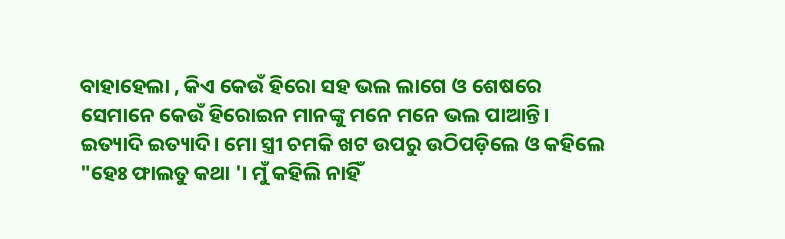ବାହାହେଲା , କିଏ କେଉଁ ହିରୋ ସହ ଭଲ ଲାଗେ ଓ ଶେଷରେ ସେମାନେ କେଉଁ ହିରୋଇନ ମାନଙ୍କୁ ମନେ ମନେ ଭଲ ପାଆନ୍ତି। ଇତ୍ୟାଦି ଇତ୍ୟାଦି। ମୋ ସ୍ତ୍ରୀ ଚମକି ଖଟ ଉପରୁ ଉଠିପଡ଼ିଲେ ଓ କହିଲେ "ହେଃ ଫାଲତୁ କଥା '। ମୁଁ କହିଲି ନାହିଁ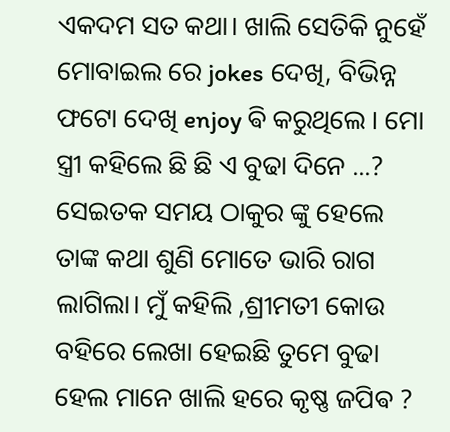ଏକଦମ ସତ କଥା। ଖାଲି ସେତିକି ନୁହେଁ ମୋବାଇଲ ରେ jokes ଦେଖି, ବିଭିନ୍ନ ଫଟୋ ଦେଖି enjoy ଵି କରୁଥିଲେ । ମୋ ସ୍ତ୍ରୀ କହିଲେ ଛି ଛି ଏ ବୁଢା ଦିନେ ...? ସେଇତକ ସମୟ ଠାକୁର ଙ୍କୁ ହେଲେ ତାଙ୍କ କଥା ଶୁଣି ମୋତେ ଭାରି ରାଗ ଲାଗିଲା। ମୁଁ କହିଲି ,ଶ୍ରୀମତୀ କୋଉ ବହିରେ ଲେଖା ହେଇଛି ତୁମେ ବୁଢା ହେଲ ମାନେ ଖାଲି ହରେ କୃଷ୍ଣ ଜପିଵ ?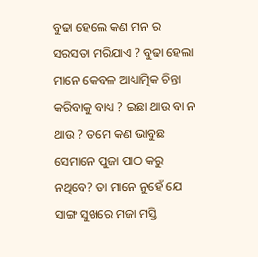ବୁଢା ହେଲେ କଣ ମନ ର ସରସତା ମରିଯାଏ ? ବୁଢା ହେଲା ମାନେ କେବଳ ଆଧ୍ୟାତ୍ମିକ ଚିନ୍ତା କରିବାକୁ ବାଧ୍ୟ ? ଇଛା ଥାଉ ବା ନ ଥାଉ ? ତମେ କଣ ଭାବୁଛ ସେମାନେ ପୁଜା ପାଠ କରୁ ନଥିବେ? ତା ମାନେ ନୁହେଁ ଯେ ସାଙ୍ଗ ସୁଖରେ ମଜା ମସ୍ତି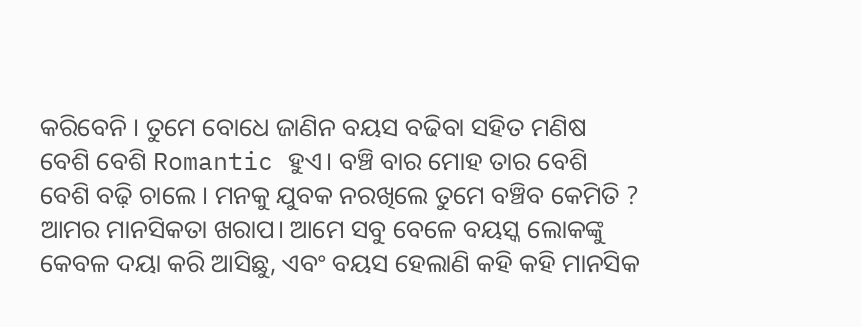କରିବେନି । ତୁମେ ବୋଧେ ଜାଣିନ ବୟସ ବଢିବା ସହିତ ମଣିଷ ବେଶି ବେଶି Romantic ହୁଏ। ବଞ୍ଚି ବାର ମୋହ ତାର ବେଶି ବେଶି ବଢ଼ି ଚାଲେ । ମନକୁ ଯୁବକ ନରଖିଲେ ତୁମେ ବଞ୍ଚିବ କେମିତି ? ଆମର ମାନସିକତା ଖରାପ। ଆମେ ସବୁ ବେଳେ ବୟସ୍କ ଲୋକଙ୍କୁ କେବଳ ଦୟା କରି ଆସିଛୁ, ଏବଂ ବୟସ ହେଲାଣି କହି କହି ମାନସିକ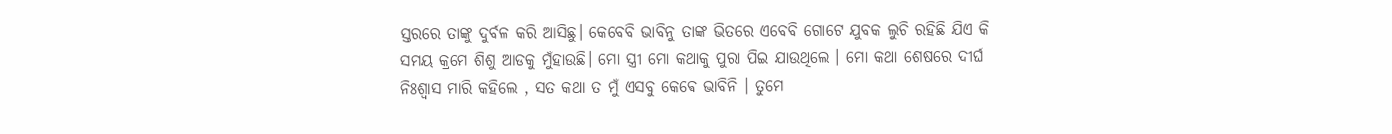ସ୍ତରରେ ତାଙ୍କୁ ଦୁର୍ବଳ କରି ଆସିଛୁ। କେବେବି ଭାବିନୁ ତାଙ୍କ ଭିତରେ ଏବେବି ଗୋଟେ ଯୁବକ ଲୁଚି ରହିଛି ଯିଏ କି ସମୟ କ୍ରମେ ଶିଶୁ ଆଡକୁ ମୁଁହାଉଛି। ମୋ ସ୍ତ୍ରୀ ମୋ କଥାକୁ ପୁରା ପିଇ ଯାଉଥିଲେ । ମୋ କଥା ଶେଷରେ ଦୀର୍ଘ ନିଃଶ୍ୱାସ ମାରି କହିଲେ , ସତ କଥା ତ ମୁଁ ଏସବୁ କେଵେ ଭାବିନି । ତୁମେ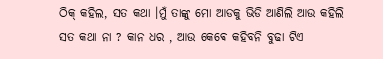ଠିକ୍ କହିଲ, ସତ କଥା ।ମୁଁ ତାଙ୍କୁ ମୋ ଆଡକୁ ଭିଡି ଆଣିଲି ଆଉ କହିଲି ସତ କଥା ନା ? କାନ ଧର , ଆଉ କେଵେ କହିବନି ବୁଢା ଟିଏ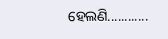ହେଲଣି............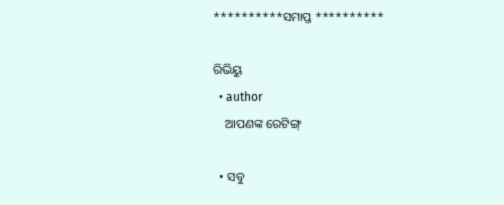**********ସମାପ୍ତ **********

ରିଭିୟୁ
  • author
    ଆପଣଙ୍କ ରେଟିଙ୍ଗ୍

  • ସବୁ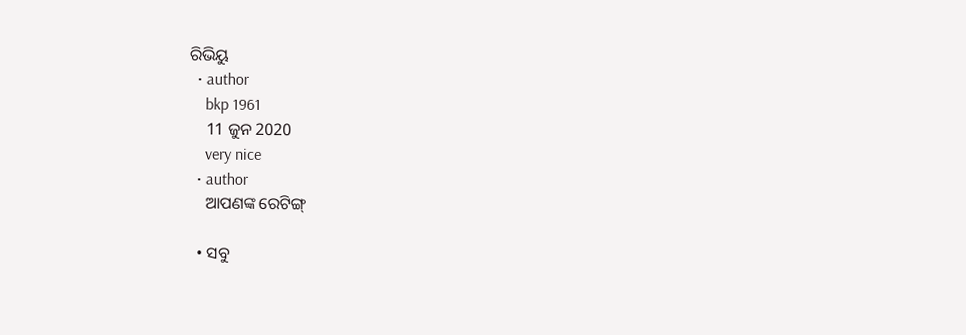ରିଭିୟୁ
  • author
    bkp 1961
    11 ଜୁନ 2020
    very nice
  • author
    ଆପଣଙ୍କ ରେଟିଙ୍ଗ୍

  • ସବୁ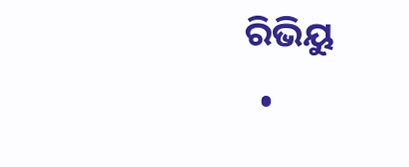ରିଭିୟୁ
  •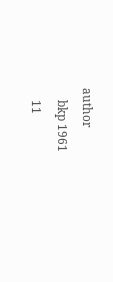author
    bkp 1961
    11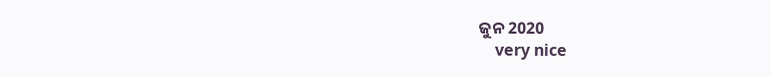ଜୁନ 2020
    very nice